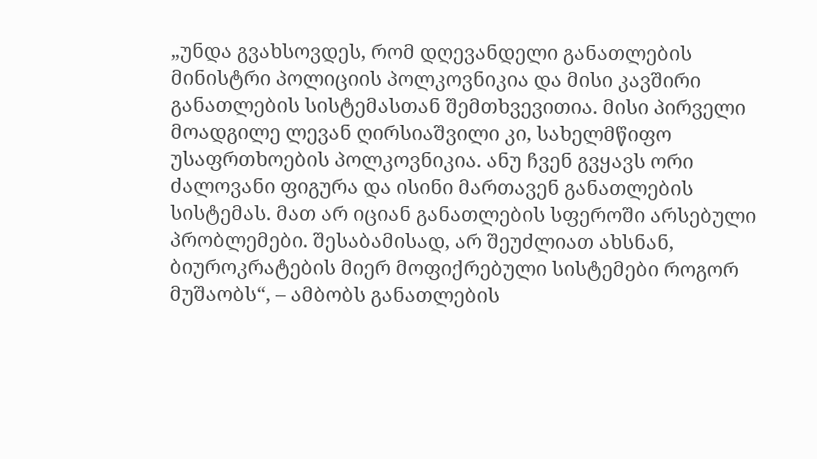„უნდა გვახსოვდეს, რომ დღევანდელი განათლების მინისტრი პოლიციის პოლკოვნიკია და მისი კავშირი განათლების სისტემასთან შემთხვევითია. მისი პირველი მოადგილე ლევან ღირსიაშვილი კი, სახელმწიფო უსაფრთხოების პოლკოვნიკია. ანუ ჩვენ გვყავს ორი ძალოვანი ფიგურა და ისინი მართავენ განათლების სისტემას. მათ არ იციან განათლების სფეროში არსებული პრობლემები. შესაბამისად, არ შეუძლიათ ახსნან, ბიუროკრატების მიერ მოფიქრებული სისტემები როგორ მუშაობს“, – ამბობს განათლების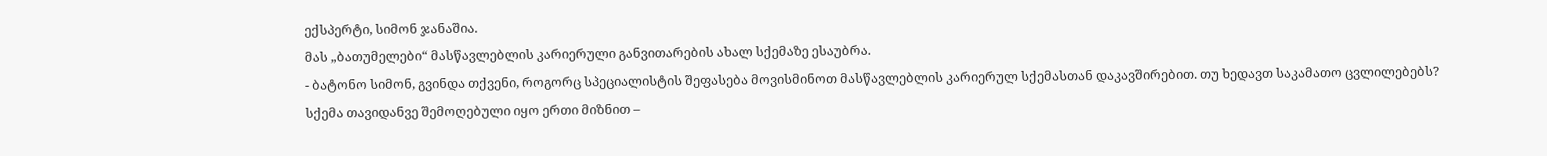ექსპერტი, სიმონ ჯანაშია.
მას „ბათუმელები“ მასწავლებლის კარიერული განვითარების ახალ სქემაზე ესაუბრა.
- ბატონო სიმონ, გვინდა თქვენი, როგორც სპეციალისტის შეფასება მოვისმინოთ მასწავლებლის კარიერულ სქემასთან დაკავშირებით. თუ ხედავთ საკამათო ცვლილებებს?
სქემა თავიდანვე შემოღებული იყო ერთი მიზნით –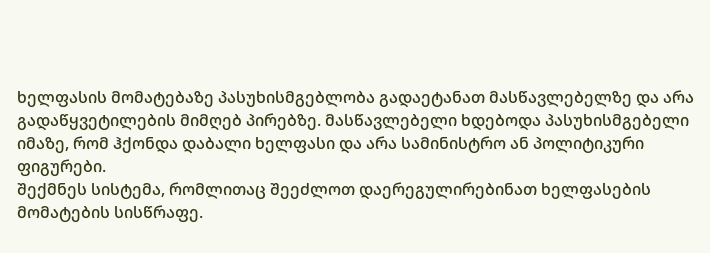ხელფასის მომატებაზე პასუხისმგებლობა გადაეტანათ მასწავლებელზე და არა გადაწყვეტილების მიმღებ პირებზე. მასწავლებელი ხდებოდა პასუხისმგებელი იმაზე, რომ ჰქონდა დაბალი ხელფასი და არა სამინისტრო ან პოლიტიკური ფიგურები.
შექმნეს სისტემა, რომლითაც შეეძლოთ დაერეგულირებინათ ხელფასების მომატების სისწრაფე.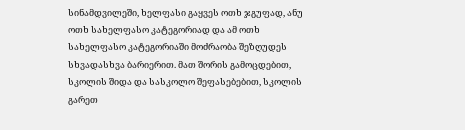სინამდვილეში, ხელფასი გაყვეს ოთხ ჯგუფად, ანუ ოთხ სახელფასო კატეგორიად და ამ ოთხ სახელფასო კატეგორიაში მოძრაობა შეზღუდეს სხვადასხვა ბარიერით. მათ შორის გამოცდებით, სკოლის შიდა და სასკოლო შეფასებებით, სკოლის გარეთ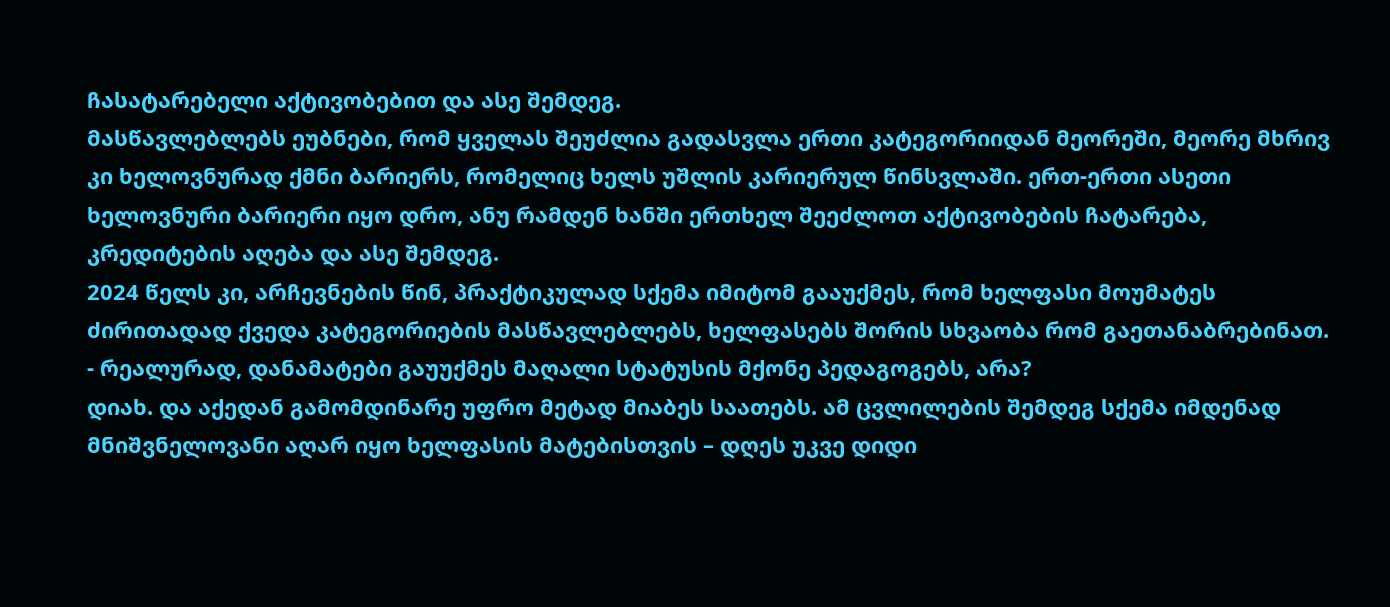ჩასატარებელი აქტივობებით და ასე შემდეგ.
მასწავლებლებს ეუბნები, რომ ყველას შეუძლია გადასვლა ერთი კატეგორიიდან მეორეში, მეორე მხრივ კი ხელოვნურად ქმნი ბარიერს, რომელიც ხელს უშლის კარიერულ წინსვლაში. ერთ-ერთი ასეთი ხელოვნური ბარიერი იყო დრო, ანუ რამდენ ხანში ერთხელ შეეძლოთ აქტივობების ჩატარება, კრედიტების აღება და ასე შემდეგ.
2024 წელს კი, არჩევნების წინ, პრაქტიკულად სქემა იმიტომ გააუქმეს, რომ ხელფასი მოუმატეს ძირითადად ქვედა კატეგორიების მასწავლებლებს, ხელფასებს შორის სხვაობა რომ გაეთანაბრებინათ.
- რეალურად, დანამატები გაუუქმეს მაღალი სტატუსის მქონე პედაგოგებს, არა?
დიახ. და აქედან გამომდინარე უფრო მეტად მიაბეს საათებს. ამ ცვლილების შემდეგ სქემა იმდენად მნიშვნელოვანი აღარ იყო ხელფასის მატებისთვის – დღეს უკვე დიდი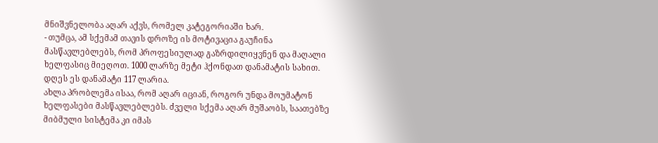მნიშვნელობა აღარ აქვს, რომელ კატეგორიაში ხარ.
- თუმცა, ამ სქემამ თავის დროზე ის მოტივაცია გაუჩინა მასწავლებლებს, რომ პროფესიულად გაზრდილიყვნენ და მაღალი ხელფასიც მიეღოთ. 1000 ლარზე მეტი ჰქონდათ დანამატის სახით. დღეს ეს დანამატი 117 ლარია.
ახლა პრობლემა ისაა, რომ აღარ იციან, როგორ უნდა მოუმატონ ხელფასები მასწავლებლებს. ძველი სქემა აღარ მუშაობს, საათებზე მიბმული სისტემა კი იმას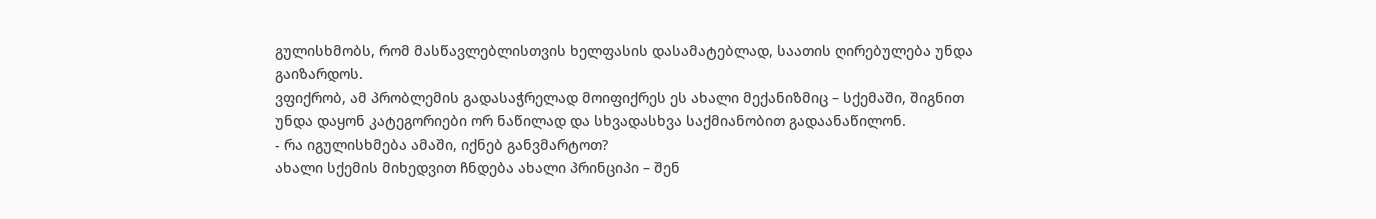გულისხმობს, რომ მასწავლებლისთვის ხელფასის დასამატებლად, საათის ღირებულება უნდა გაიზარდოს.
ვფიქრობ, ამ პრობლემის გადასაჭრელად მოიფიქრეს ეს ახალი მექანიზმიც – სქემაში, შიგნით უნდა დაყონ კატეგორიები ორ ნაწილად და სხვადასხვა საქმიანობით გადაანაწილონ.
- რა იგულისხმება ამაში, იქნებ განვმარტოთ?
ახალი სქემის მიხედვით ჩნდება ახალი პრინციპი – შენ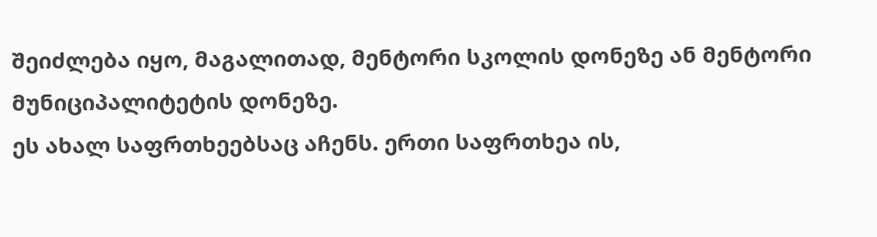შეიძლება იყო, მაგალითად, მენტორი სკოლის დონეზე ან მენტორი მუნიციპალიტეტის დონეზე.
ეს ახალ საფრთხეებსაც აჩენს. ერთი საფრთხეა ის,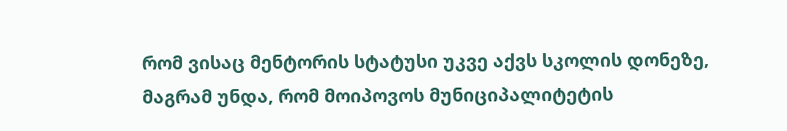რომ ვისაც მენტორის სტატუსი უკვე აქვს სკოლის დონეზე, მაგრამ უნდა, რომ მოიპოვოს მუნიციპალიტეტის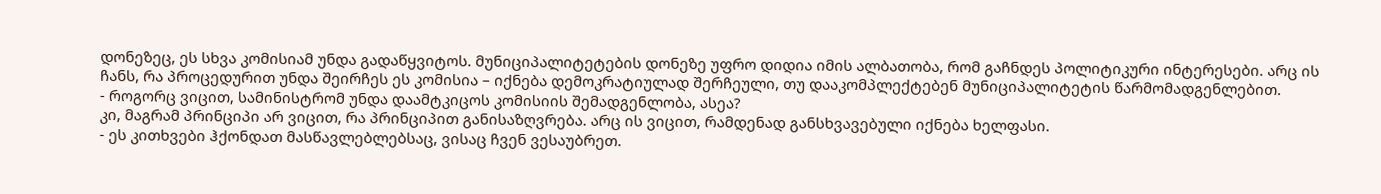დონეზეც, ეს სხვა კომისიამ უნდა გადაწყვიტოს. მუნიციპალიტეტების დონეზე უფრო დიდია იმის ალბათობა, რომ გაჩნდეს პოლიტიკური ინტერესები. არც ის ჩანს, რა პროცედურით უნდა შეირჩეს ეს კომისია – იქნება დემოკრატიულად შერჩეული, თუ დააკომპლექტებენ მუნიციპალიტეტის წარმომადგენლებით.
- როგორც ვიცით, სამინისტრომ უნდა დაამტკიცოს კომისიის შემადგენლობა, ასეა?
კი, მაგრამ პრინციპი არ ვიცით, რა პრინციპით განისაზღვრება. არც ის ვიცით, რამდენად განსხვავებული იქნება ხელფასი.
- ეს კითხვები ჰქონდათ მასწავლებლებსაც, ვისაც ჩვენ ვესაუბრეთ.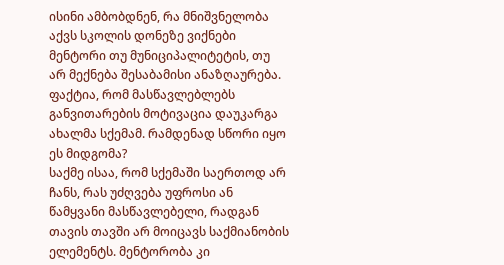ისინი ამბობდნენ, რა მნიშვნელობა აქვს სკოლის დონეზე ვიქნები მენტორი თუ მუნიციპალიტეტის, თუ არ მექნება შესაბამისი ანაზღაურება. ფაქტია, რომ მასწავლებლებს განვითარების მოტივაცია დაუკარგა ახალმა სქემამ. რამდენად სწორი იყო ეს მიდგომა?
საქმე ისაა, რომ სქემაში საერთოდ არ ჩანს, რას უძღვება უფროსი ან წამყვანი მასწავლებელი, რადგან თავის თავში არ მოიცავს საქმიანობის ელემენტს. მენტორობა კი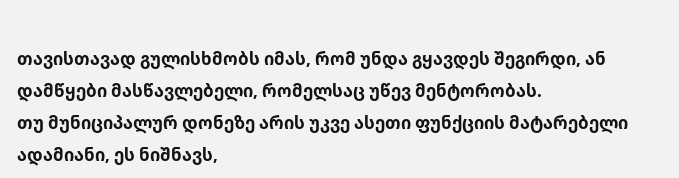თავისთავად გულისხმობს იმას, რომ უნდა გყავდეს შეგირდი, ან დამწყები მასწავლებელი, რომელსაც უწევ მენტორობას.
თუ მუნიციპალურ დონეზე არის უკვე ასეთი ფუნქციის მატარებელი ადამიანი, ეს ნიშნავს,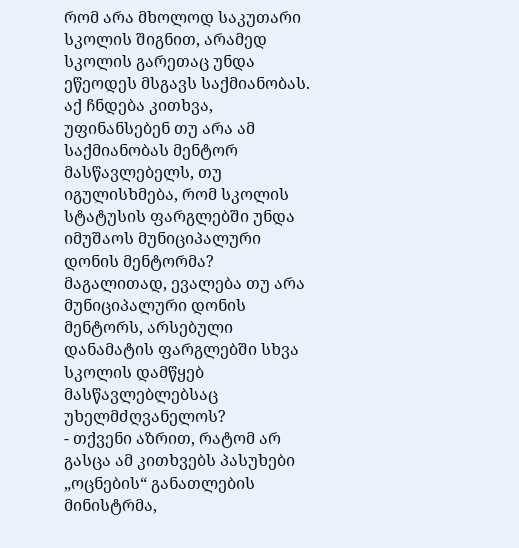რომ არა მხოლოდ საკუთარი სკოლის შიგნით, არამედ სკოლის გარეთაც უნდა ეწეოდეს მსგავს საქმიანობას. აქ ჩნდება კითხვა, უფინანსებენ თუ არა ამ საქმიანობას მენტორ მასწავლებელს, თუ იგულისხმება, რომ სკოლის სტატუსის ფარგლებში უნდა იმუშაოს მუნიციპალური დონის მენტორმა?
მაგალითად, ევალება თუ არა მუნიციპალური დონის მენტორს, არსებული დანამატის ფარგლებში სხვა სკოლის დამწყებ მასწავლებლებსაც უხელმძღვანელოს?
- თქვენი აზრით, რატომ არ გასცა ამ კითხვებს პასუხები „ოცნების“ განათლების მინისტრმა,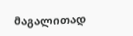მაგალითად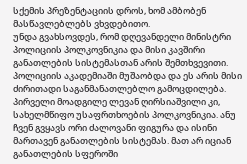სქემის პრეზენტაციის დროს, ხომ ამბობენ მასწავლებლებს ვხვდებითო.
უნდა გვახსოვდეს, რომ დღევანდელი მინისტრი პოლიციის პოლკოვნიკია და მისი კავშირი განათლების სისტემასთან არის შემთხვევითი. პოლიციის აკადემიაში მუშაობდა და ეს არის მისი ძირითადი საგანმანათლებლო გამოცდილება. პირველი მოადგილე ლევან ღირსიაშვილი კი, სახელმწიფო უსაფრთხოების პოლკოვნიკია. ანუ ჩვენ გვყავს ორი ძალოვანი ფიგურა და ისინი მართავენ განათლების სისტემას. მათ არ იციან განათლების სფეროში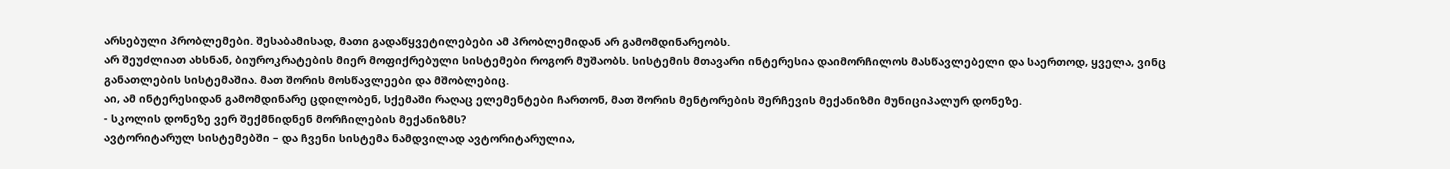არსებული პრობლემები. შესაბამისად, მათი გადაწყვეტილებები ამ პრობლემიდან არ გამომდინარეობს.
არ შეუძლიათ ახსნან, ბიუროკრატების მიერ მოფიქრებული სისტემები როგორ მუშაობს. სისტემის მთავარი ინტერესია დაიმორჩილოს მასწავლებელი და საერთოდ, ყველა, ვინც განათლების სისტემაშია. მათ შორის მოსწავლეები და მშობლებიც.
აი, ამ ინტერესიდან გამომდინარე ცდილობენ, სქემაში რაღაც ელემენტები ჩართონ, მათ შორის მენტორების შერჩევის მექანიზმი მუნიციპალურ დონეზე.
- სკოლის დონეზე ვერ შექმნიდნენ მორჩილების მექანიზმს?
ავტორიტარულ სისტემებში – და ჩვენი სისტემა ნამდვილად ავტორიტარულია,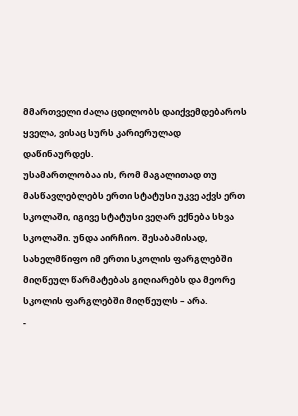მმართველი ძალა ცდილობს დაიქვემდებაროს ყველა, ვისაც სურს კარიერულად დაწინაურდეს.
უსამართლობაა ის, რომ მაგალითად თუ მასწავლებლებს ერთი სტატუსი უკვე აქვს ერთ სკოლაში, იგივე სტატუსი ვეღარ ექნება სხვა სკოლაში. უნდა აირჩიო. შესაბამისად, სახელმწიფო იმ ერთი სკოლის ფარგლებში მიღწეულ წარმატებას გიღიარებს და მეორე სკოლის ფარგლებში მიღწეულს – არა.
-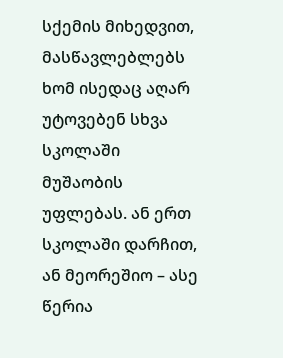სქემის მიხედვით, მასწავლებლებს ხომ ისედაც აღარ უტოვებენ სხვა სკოლაში მუშაობის უფლებას. ან ერთ სკოლაში დარჩით, ან მეორეშიო – ასე წერია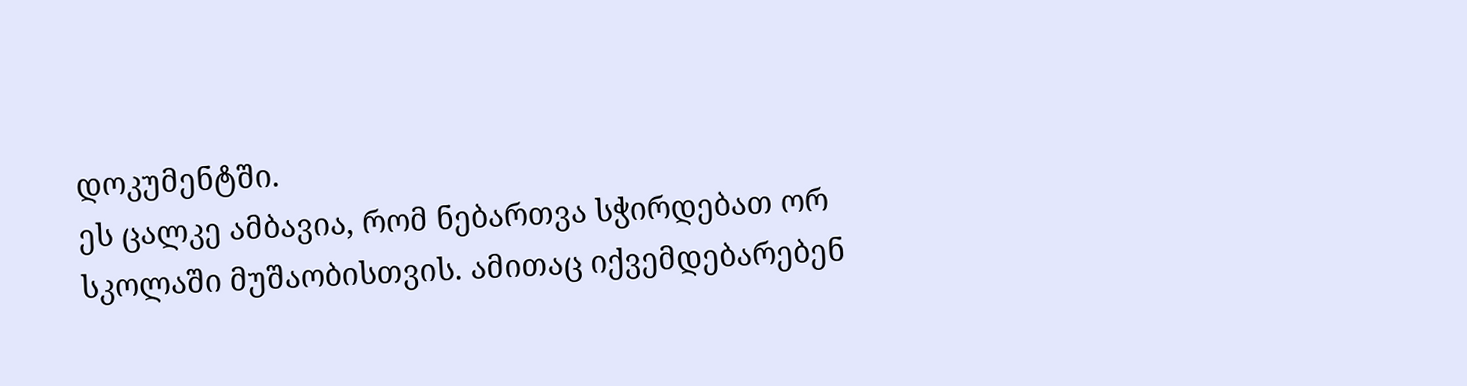დოკუმენტში.
ეს ცალკე ამბავია, რომ ნებართვა სჭირდებათ ორ სკოლაში მუშაობისთვის. ამითაც იქვემდებარებენ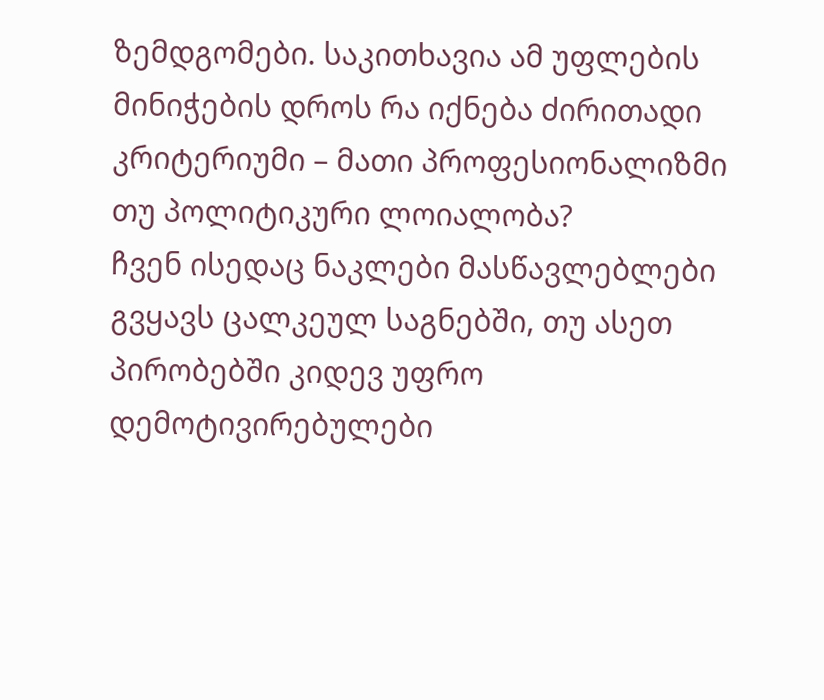ზემდგომები. საკითხავია ამ უფლების მინიჭების დროს რა იქნება ძირითადი კრიტერიუმი – მათი პროფესიონალიზმი თუ პოლიტიკური ლოიალობა?
ჩვენ ისედაც ნაკლები მასწავლებლები გვყავს ცალკეულ საგნებში, თუ ასეთ პირობებში კიდევ უფრო დემოტივირებულები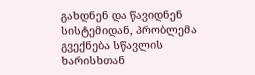გახდნენ და წავიდნენ სისტემიდან, პრობლემა გვექნება სწავლის ხარისხთან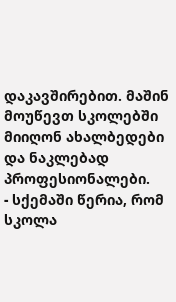დაკავშირებით. მაშინ მოუწევთ სკოლებში მიიღონ ახალბედები და ნაკლებად პროფესიონალები.
- სქემაში წერია, რომ სკოლა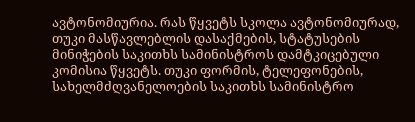ავტონომიურია. რას წყვეტს სკოლა ავტონომიურად, თუკი მასწავლებლის დასაქმების, სტატუსების მინიჭების საკითხს სამინისტროს დამტკიცებული კომისია წყვეტს. თუკი ფორმის, ტელეფონების, სახელმძღვანელოების საკითხს სამინისტრო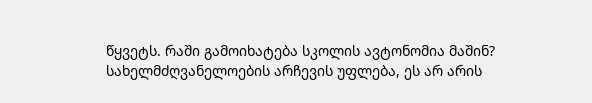წყვეტს. რაში გამოიხატება სკოლის ავტონომია მაშინ?
სახელმძღვანელოების არჩევის უფლება, ეს არ არის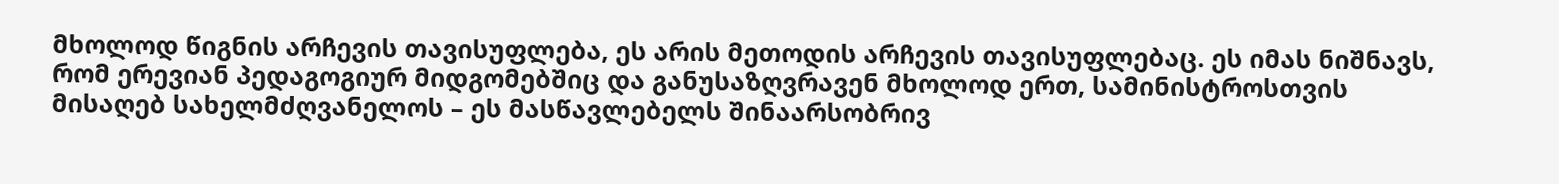მხოლოდ წიგნის არჩევის თავისუფლება, ეს არის მეთოდის არჩევის თავისუფლებაც. ეს იმას ნიშნავს, რომ ერევიან პედაგოგიურ მიდგომებშიც და განუსაზღვრავენ მხოლოდ ერთ, სამინისტროსთვის მისაღებ სახელმძღვანელოს – ეს მასწავლებელს შინაარსობრივ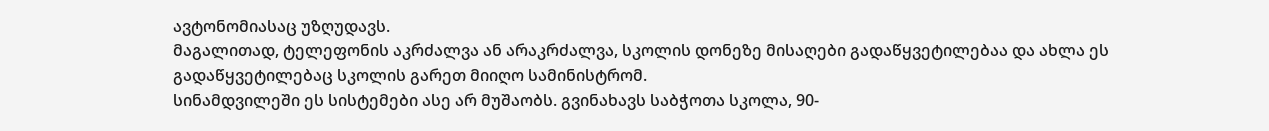ავტონომიასაც უზღუდავს.
მაგალითად, ტელეფონის აკრძალვა ან არაკრძალვა, სკოლის დონეზე მისაღები გადაწყვეტილებაა და ახლა ეს გადაწყვეტილებაც სკოლის გარეთ მიიღო სამინისტრომ.
სინამდვილეში ეს სისტემები ასე არ მუშაობს. გვინახავს საბჭოთა სკოლა, 90-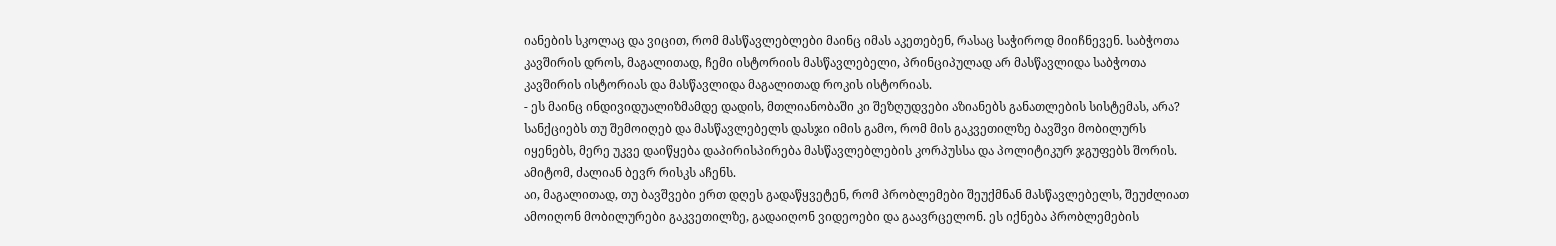იანების სკოლაც და ვიცით, რომ მასწავლებლები მაინც იმას აკეთებენ, რასაც საჭიროდ მიიჩნევენ. საბჭოთა კავშირის დროს, მაგალითად, ჩემი ისტორიის მასწავლებელი, პრინციპულად არ მასწავლიდა საბჭოთა კავშირის ისტორიას და მასწავლიდა მაგალითად როკის ისტორიას.
- ეს მაინც ინდივიდუალიზმამდე დადის, მთლიანობაში კი შეზღუდვები აზიანებს განათლების სისტემას, არა?
სანქციებს თუ შემოიღებ და მასწავლებელს დასჯი იმის გამო, რომ მის გაკვეთილზე ბავშვი მობილურს იყენებს, მერე უკვე დაიწყება დაპირისპირება მასწავლებლების კორპუსსა და პოლიტიკურ ჯგუფებს შორის. ამიტომ, ძალიან ბევრ რისკს აჩენს.
აი, მაგალითად, თუ ბავშვები ერთ დღეს გადაწყვეტენ, რომ პრობლემები შეუქმნან მასწავლებელს, შეუძლიათ ამოიღონ მობილურები გაკვეთილზე, გადაიღონ ვიდეოები და გაავრცელონ. ეს იქნება პრობლემების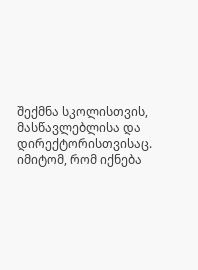შექმნა სკოლისთვის, მასწავლებლისა და დირექტორისთვისაც. იმიტომ, რომ იქნება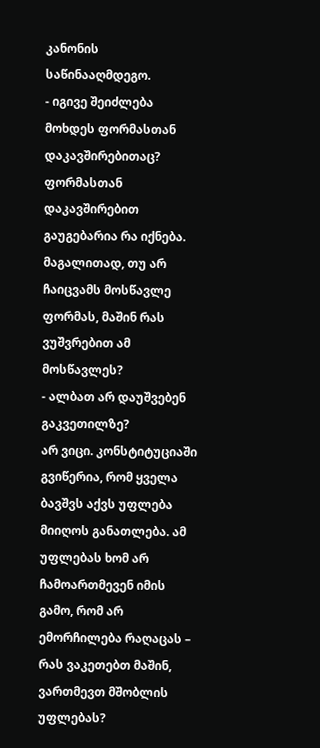კანონის საწინააღმდეგო.
- იგივე შეიძლება მოხდეს ფორმასთან დაკავშირებითაც?
ფორმასთან დაკავშირებით გაუგებარია რა იქნება. მაგალითად, თუ არ ჩაიცვამს მოსწავლე ფორმას, მაშინ რას ვუშვრებით ამ მოსწავლეს?
- ალბათ არ დაუშვებენ გაკვეთილზე?
არ ვიცი. კონსტიტუციაში გვიწერია, რომ ყველა ბავშვს აქვს უფლება მიიღოს განათლება. ამ უფლებას ხომ არ ჩამოართმევენ იმის გამო, რომ არ ემორჩილება რაღაცას – რას ვაკეთებთ მაშინ, ვართმევთ მშობლის უფლებას?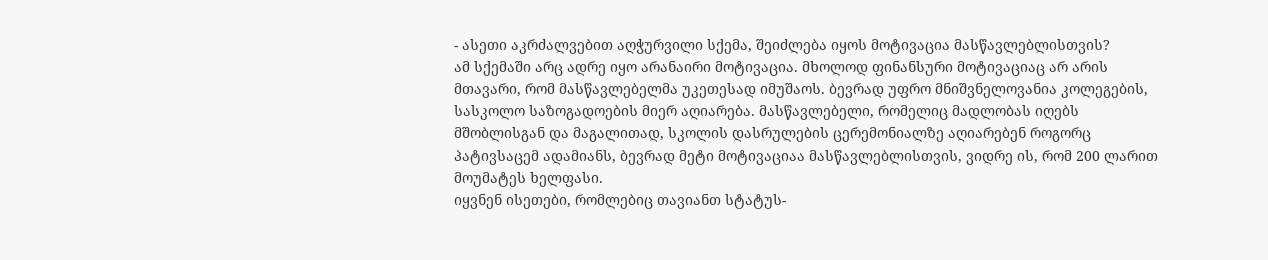- ასეთი აკრძალვებით აღჭურვილი სქემა, შეიძლება იყოს მოტივაცია მასწავლებლისთვის?
ამ სქემაში არც ადრე იყო არანაირი მოტივაცია. მხოლოდ ფინანსური მოტივაციაც არ არის მთავარი, რომ მასწავლებელმა უკეთესად იმუშაოს. ბევრად უფრო მნიშვნელოვანია კოლეგების, სასკოლო საზოგადოების მიერ აღიარება. მასწავლებელი, რომელიც მადლობას იღებს მშობლისგან და მაგალითად, სკოლის დასრულების ცერემონიალზე აღიარებენ როგორც პატივსაცემ ადამიანს, ბევრად მეტი მოტივაციაა მასწავლებლისთვის, ვიდრე ის, რომ 200 ლარით მოუმატეს ხელფასი.
იყვნენ ისეთები, რომლებიც თავიანთ სტატუს-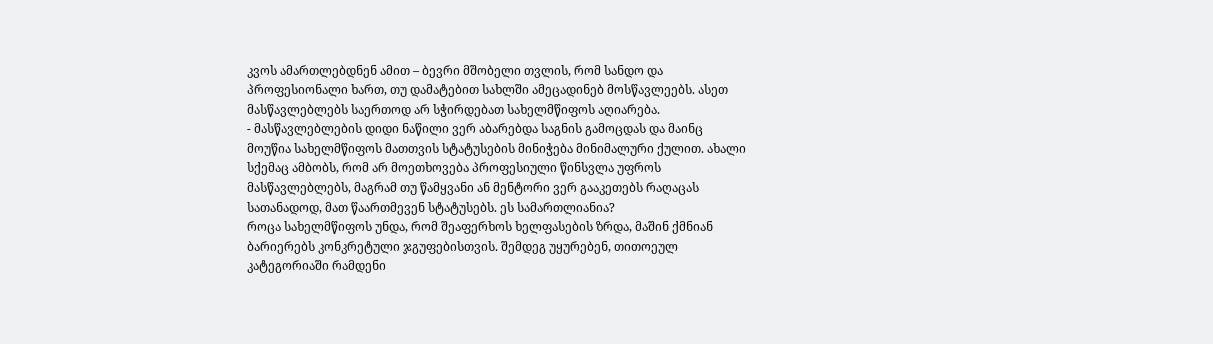კვოს ამართლებდნენ ამით – ბევრი მშობელი თვლის, რომ სანდო და პროფესიონალი ხართ, თუ დამატებით სახლში ამეცადინებ მოსწავლეებს. ასეთ მასწავლებლებს საერთოდ არ სჭირდებათ სახელმწიფოს აღიარება.
- მასწავლებლების დიდი ნაწილი ვერ აბარებდა საგნის გამოცდას და მაინც მოუწია სახელმწიფოს მათთვის სტატუსების მინიჭება მინიმალური ქულით. ახალი სქემაც ამბობს, რომ არ მოეთხოვება პროფესიული წინსვლა უფროს მასწავლებლებს, მაგრამ თუ წამყვანი ან მენტორი ვერ გააკეთებს რაღაცას სათანადოდ, მათ წაართმევენ სტატუსებს. ეს სამართლიანია?
როცა სახელმწიფოს უნდა, რომ შეაფერხოს ხელფასების ზრდა, მაშინ ქმნიან ბარიერებს კონკრეტული ჯგუფებისთვის. შემდეგ უყურებენ, თითოეულ კატეგორიაში რამდენი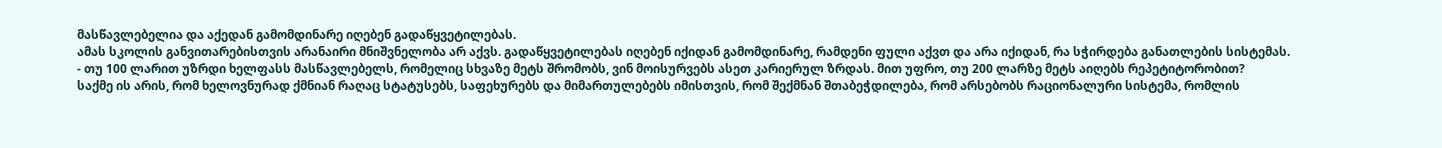მასწავლებელია და აქედან გამომდინარე იღებენ გადაწყვეტილებას.
ამას სკოლის განვითარებისთვის არანაირი მნიშვნელობა არ აქვს. გადაწყვეტილებას იღებენ იქიდან გამომდინარე, რამდენი ფული აქვთ და არა იქიდან, რა სჭირდება განათლების სისტემას.
- თუ 100 ლარით უზრდი ხელფასს მასწავლებელს, რომელიც სხვაზე მეტს შრომობს, ვინ მოისურვებს ასეთ კარიერულ ზრდას. მით უფრო, თუ 200 ლარზე მეტს აიღებს რეპეტიტორობით?
საქმე ის არის, რომ ხელოვნურად ქმნიან რაღაც სტატუსებს, საფეხურებს და მიმართულებებს იმისთვის, რომ შექმნან შთაბეჭდილება, რომ არსებობს რაციონალური სისტემა, რომლის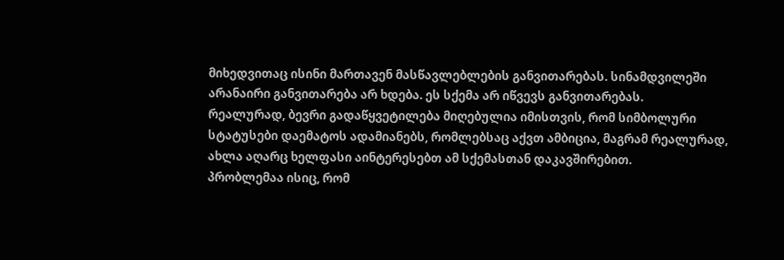მიხედვითაც ისინი მართავენ მასწავლებლების განვითარებას. სინამდვილეში არანაირი განვითარება არ ხდება. ეს სქემა არ იწვევს განვითარებას.
რეალურად, ბევრი გადაწყვეტილება მიღებულია იმისთვის, რომ სიმბოლური სტატუსები დაემატოს ადამიანებს, რომლებსაც აქვთ ამბიცია, მაგრამ რეალურად, ახლა აღარც ხელფასი აინტერესებთ ამ სქემასთან დაკავშირებით.
პრობლემაა ისიც, რომ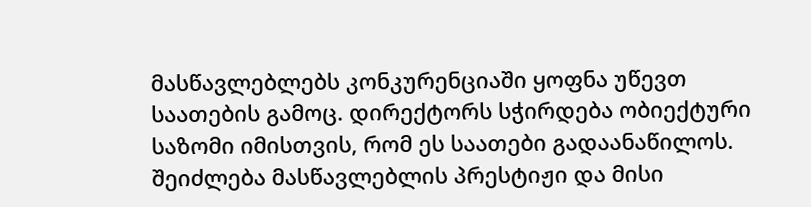მასწავლებლებს კონკურენციაში ყოფნა უწევთ საათების გამოც. დირექტორს სჭირდება ობიექტური საზომი იმისთვის, რომ ეს საათები გადაანაწილოს. შეიძლება მასწავლებლის პრესტიჟი და მისი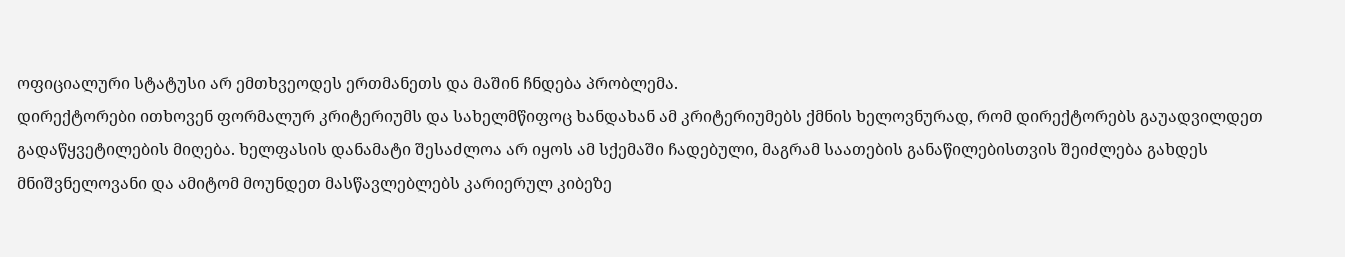ოფიციალური სტატუსი არ ემთხვეოდეს ერთმანეთს და მაშინ ჩნდება პრობლემა.
დირექტორები ითხოვენ ფორმალურ კრიტერიუმს და სახელმწიფოც ხანდახან ამ კრიტერიუმებს ქმნის ხელოვნურად, რომ დირექტორებს გაუადვილდეთ გადაწყვეტილების მიღება. ხელფასის დანამატი შესაძლოა არ იყოს ამ სქემაში ჩადებული, მაგრამ საათების განაწილებისთვის შეიძლება გახდეს მნიშვნელოვანი და ამიტომ მოუნდეთ მასწავლებლებს კარიერულ კიბეზე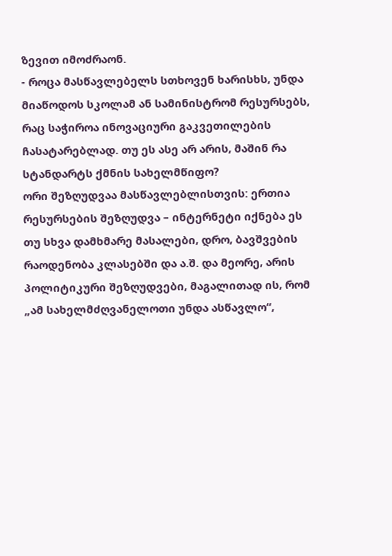ზევით იმოძრაონ.
- როცა მასწავლებელს სთხოვენ ხარისხს, უნდა მიაწოდოს სკოლამ ან სამინისტრომ რესურსებს, რაც საჭიროა ინოვაციური გაკვეთილების ჩასატარებლად. თუ ეს ასე არ არის, მაშინ რა სტანდარტს ქმნის სახელმწიფო?
ორი შეზღუდვაა მასწავლებლისთვის: ერთია რესურსების შეზღუდვა – ინტერნეტი იქნება ეს თუ სხვა დამხმარე მასალები, დრო, ბავშვების რაოდენობა კლასებში და ა.შ. და მეორე, არის პოლიტიკური შეზღუდვები, მაგალითად ის, რომ „ამ სახელმძღვანელოთი უნდა ასწავლო“,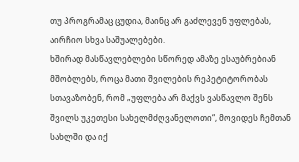თუ პროგრამაც ცუდია, მაინც არ გაძლევენ უფლებას, აირჩიო სხვა საშუალებები.
ხშირად მასწავლებლები სწორედ ამაზე ესაუბრებიან მშობლებს, როცა მათი შვილების რეპეტიტორობას სთავაზობენ, რომ „უფლება არ მაქვს ვასწავლო შენს შვილს უკეთესი სახელმძღვანელოთი“, მოვიდეს ჩემთან სახლში და იქ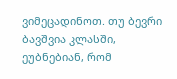ვიმეცადინოთ. თუ ბევრი ბავშვია კლასში, ეუბნებიან, რომ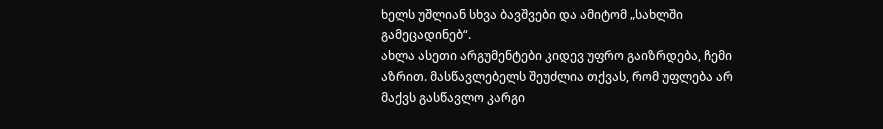ხელს უშლიან სხვა ბავშვები და ამიტომ „სახლში გამეცადინებ“.
ახლა ასეთი არგუმენტები კიდევ უფრო გაიზრდება, ჩემი აზრით. მასწავლებელს შეუძლია თქვას, რომ უფლება არ მაქვს გასწავლო კარგი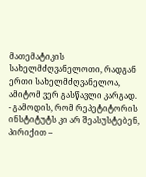მათემატიკის სახელმძღვანელოთი, რადგან ერთი სახელმძღვანელოა, ამიტომ ვერ გასწავლი კარგად.
- გამოდის, რომ რეპეტიტორის ინსტიტუტს კი არ შეასუსტებენ, პირიქით –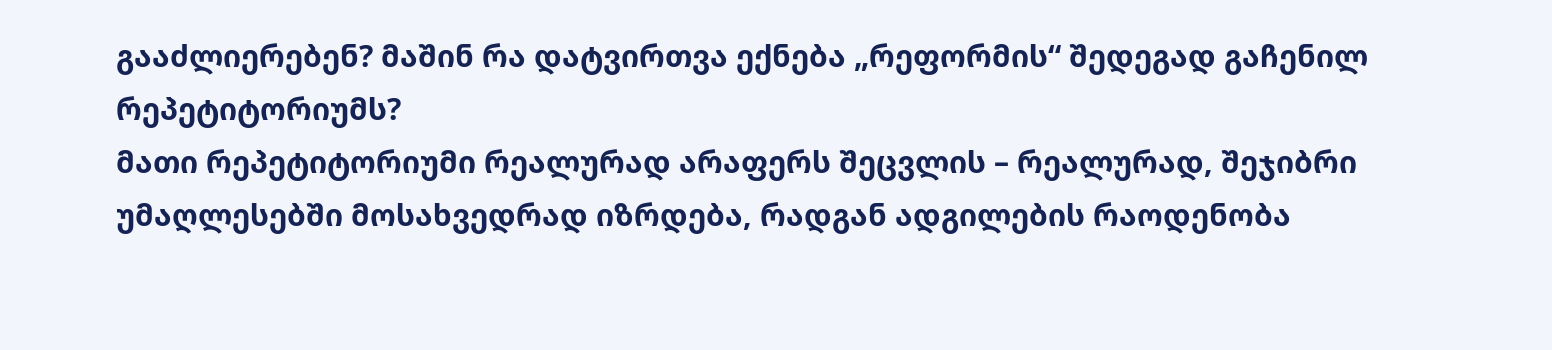გააძლიერებენ? მაშინ რა დატვირთვა ექნება „რეფორმის“ შედეგად გაჩენილ რეპეტიტორიუმს?
მათი რეპეტიტორიუმი რეალურად არაფერს შეცვლის – რეალურად, შეჯიბრი უმაღლესებში მოსახვედრად იზრდება, რადგან ადგილების რაოდენობა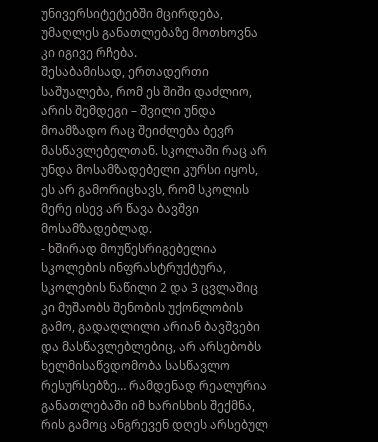უნივერსიტეტებში მცირდება, უმაღლეს განათლებაზე მოთხოვნა კი იგივე რჩება.
შესაბამისად, ერთადერთი საშუალება, რომ ეს შიში დაძლიო, არის შემდეგი – შვილი უნდა მოამზადო რაც შეიძლება ბევრ მასწავლებელთან. სკოლაში რაც არ უნდა მოსამზადებელი კურსი იყოს, ეს არ გამორიცხავს, რომ სკოლის მერე ისევ არ წავა ბავშვი მოსამზადებლად.
- ხშირად მოუწესრიგებელია სკოლების ინფრასტრუქტურა, სკოლების ნაწილი 2 და 3 ცვლაშიც კი მუშაობს შენობის უქონლობის გამო, გადაღლილი არიან ბავშვები და მასწავლებლებიც, არ არსებობს ხელმისაწვდომობა სასწავლო რესურსებზე… რამდენად რეალურია განათლებაში იმ ხარისხის შექმნა, რის გამოც ანგრევენ დღეს არსებულ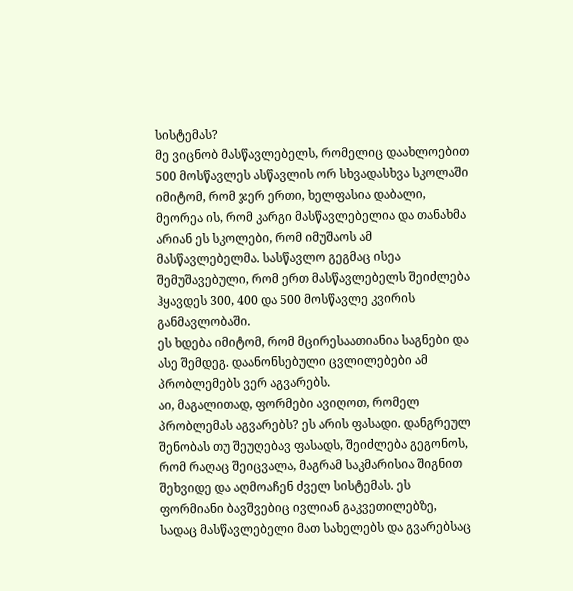სისტემას?
მე ვიცნობ მასწავლებელს, რომელიც დაახლოებით 500 მოსწავლეს ასწავლის ორ სხვადასხვა სკოლაში იმიტომ, რომ ჯერ ერთი, ხელფასია დაბალი, მეორეა ის, რომ კარგი მასწავლებელია და თანახმა არიან ეს სკოლები, რომ იმუშაოს ამ მასწავლებელმა. სასწავლო გეგმაც ისეა შემუშავებული, რომ ერთ მასწავლებელს შეიძლება ჰყავდეს 300, 400 და 500 მოსწავლე კვირის განმავლობაში.
ეს ხდება იმიტომ, რომ მცირესაათიანია საგნები და ასე შემდეგ. დაანონსებული ცვლილებები ამ პრობლემებს ვერ აგვარებს.
აი, მაგალითად, ფორმები ავიღოთ, რომელ პრობლემას აგვარებს? ეს არის ფასადი. დანგრეულ შენობას თუ შეუღებავ ფასადს, შეიძლება გეგონოს, რომ რაღაც შეიცვალა, მაგრამ საკმარისია შიგნით შეხვიდე და აღმოაჩენ ძველ სისტემას. ეს ფორმიანი ბავშვებიც ივლიან გაკვეთილებზე, სადაც მასწავლებელი მათ სახელებს და გვარებსაც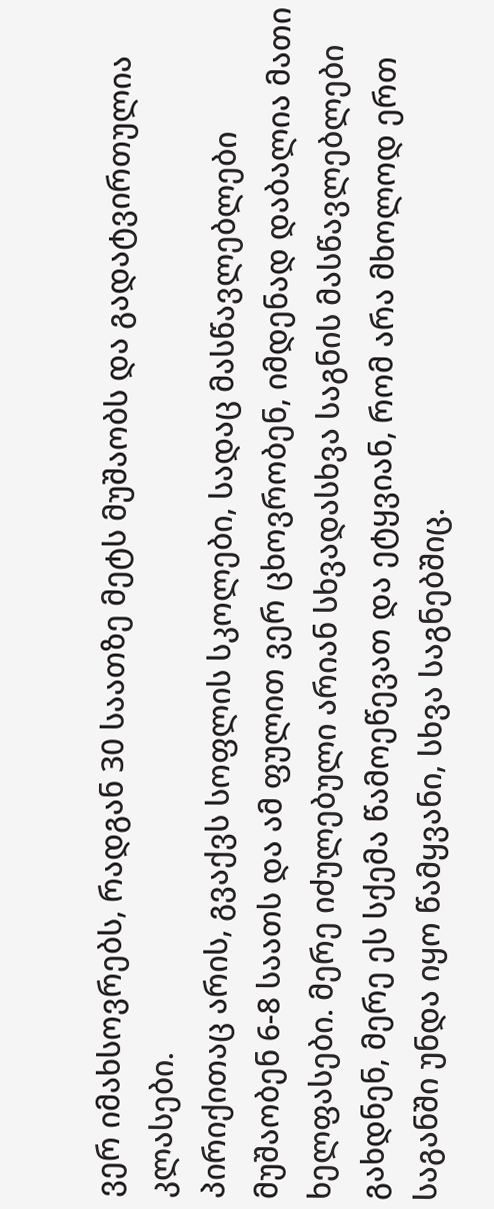ვერ იმახსოვრებს, რადგან 30 საათზე მეტს მუშაობს და გადატვირთულია კლასები.
პირიქითაც არის, გვაქვს სოფლის სკოლები, სადაც მასწავლებლები მუშაობენ 6-8 საათს და ამ ფულით ვერ ცხოვრობენ, იმდენად დაბალია მათი ხელფასები. მერე იძულებული არიან სხვადასხვა საგნის მასწავლებლები გახდნენ, მერე ეს სქემა წამოეწევათ და ეტყვიან, რომ არა მხოლოდ ერთ საგანში უნდა იყო წამყვანი, სხვა საგნებშიც.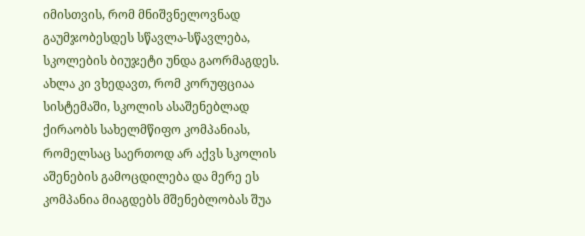იმისთვის, რომ მნიშვნელოვნად გაუმჯობესდეს სწავლა-სწავლება, სკოლების ბიუჯეტი უნდა გაორმაგდეს. ახლა კი ვხედავთ, რომ კორუფციაა სისტემაში, სკოლის ასაშენებლად ქირაობს სახელმწიფო კომპანიას, რომელსაც საერთოდ არ აქვს სკოლის აშენების გამოცდილება და მერე ეს კომპანია მიაგდებს მშენებლობას შუა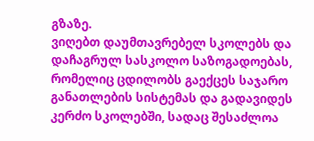გზაზე.
ვიღებთ დაუმთავრებელ სკოლებს და დაჩაგრულ სასკოლო საზოგადოებას, რომელიც ცდილობს გაექცეს საჯარო განათლების სისტემას და გადავიდეს კერძო სკოლებში, სადაც შესაძლოა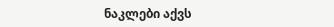ნაკლები აქვს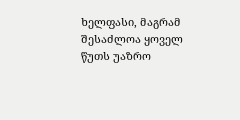ხელფასი, მაგრამ შესაძლოა ყოველ წუთს უაზრო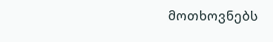მოთხოვნებს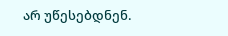არ უწესებდნენ.